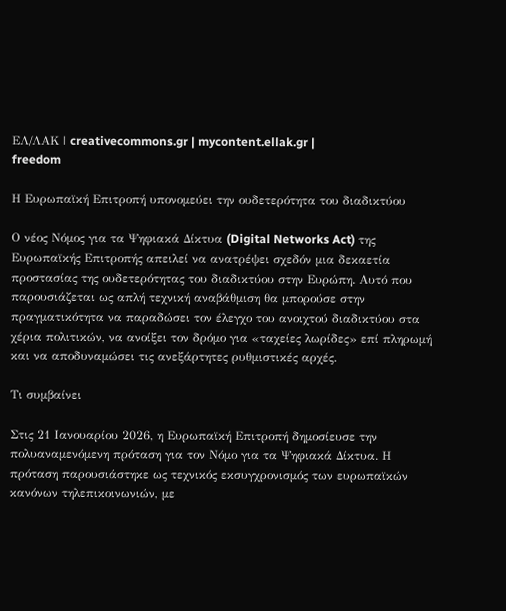ΕΛ/ΛΑΚ | creativecommons.gr | mycontent.ellak.gr |
freedom

Η Ευρωπαϊκή Επιτροπή υπονομεύει την ουδετερότητα του διαδικτύου

Ο νέος Νόμος για τα Ψηφιακά Δίκτυα (Digital Networks Act) της Ευρωπαϊκής Επιτροπής απειλεί να ανατρέψει σχεδόν μια δεκαετία προστασίας της ουδετερότητας του διαδικτύου στην Ευρώπη. Αυτό που παρουσιάζεται ως απλή τεχνική αναβάθμιση θα μπορούσε στην πραγματικότητα να παραδώσει τον έλεγχο του ανοιχτού διαδικτύου στα χέρια πολιτικών, να ανοίξει τον δρόμο για «ταχείες λωρίδες» επί πληρωμή και να αποδυναμώσει τις ανεξάρτητες ρυθμιστικές αρχές.

Τι συμβαίνει

Στις 21 Ιανουαρίου 2026, η Ευρωπαϊκή Επιτροπή δημοσίευσε την πολυαναμενόμενη πρόταση για τον Νόμο για τα Ψηφιακά Δίκτυα. Η πρόταση παρουσιάστηκε ως τεχνικός εκσυγχρονισμός των ευρωπαϊκών κανόνων τηλεπικοινωνιών, με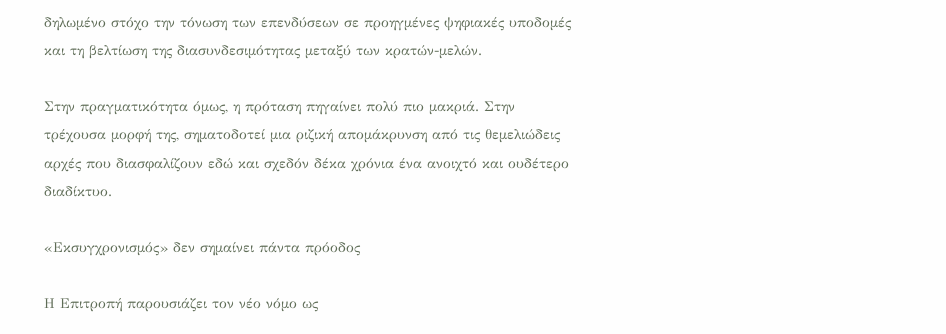δηλωμένο στόχο την τόνωση των επενδύσεων σε προηγμένες ψηφιακές υποδομές και τη βελτίωση της διασυνδεσιμότητας μεταξύ των κρατών-μελών.

Στην πραγματικότητα όμως, η πρόταση πηγαίνει πολύ πιο μακριά. Στην τρέχουσα μορφή της, σηματοδοτεί μια ριζική απομάκρυνση από τις θεμελιώδεις αρχές που διασφαλίζουν εδώ και σχεδόν δέκα χρόνια ένα ανοιχτό και ουδέτερο διαδίκτυο.

«Εκσυγχρονισμός» δεν σημαίνει πάντα πρόοδος

Η Επιτροπή παρουσιάζει τον νέο νόμο ως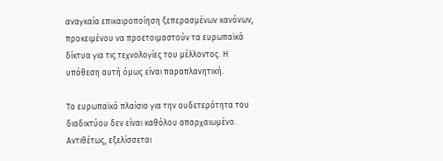αναγκαία επικαιροποίηση ξεπερασμένων κανόνων, προκειμένου να προετοιμαστούν τα ευρωπαϊκά δίκτυα για τις τεχνολογίες του μέλλοντος. Η υπόθεση αυτή όμως είναι παραπλανητική.

Το ευρωπαϊκό πλαίσιο για την ουδετερότητα του διαδικτύου δεν είναι καθόλου απαρχαιωμένο. Αντιθέτως, εξελίσσεται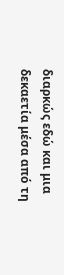διαρκώς εδώ και μια δεκαετία μέσα από τη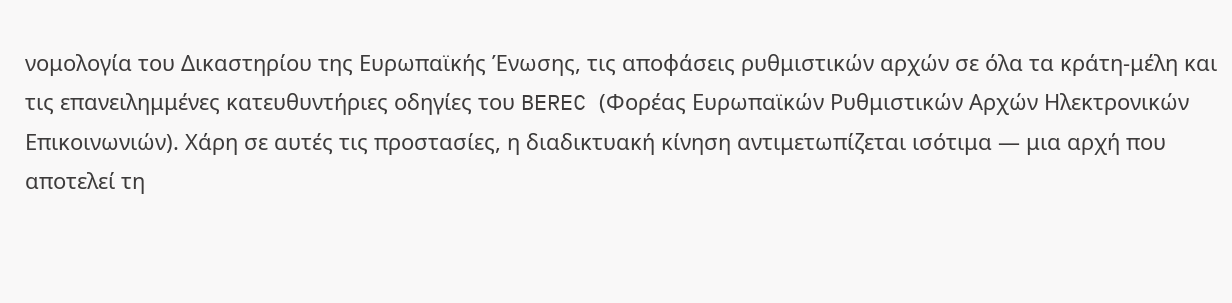νομολογία του Δικαστηρίου της Ευρωπαϊκής Ένωσης, τις αποφάσεις ρυθμιστικών αρχών σε όλα τα κράτη-μέλη και τις επανειλημμένες κατευθυντήριες οδηγίες του BEREC (Φορέας Ευρωπαϊκών Ρυθμιστικών Αρχών Ηλεκτρονικών Επικοινωνιών). Χάρη σε αυτές τις προστασίες, η διαδικτυακή κίνηση αντιμετωπίζεται ισότιμα — μια αρχή που αποτελεί τη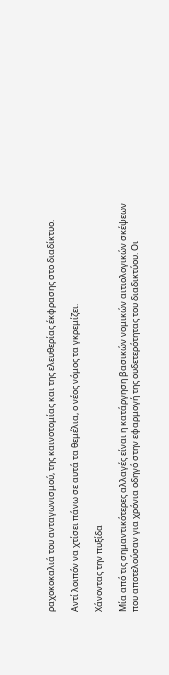ραχοκοκαλιά του ανταγωνισμού, της καινοτομίας και της ελευθερίας έκφρασης στο διαδίκτυο.

Αντί λοιπόν να χτίσει πάνω σε αυτά τα θεμέλια, ο νέος νόμος τα γκρεμίζει.

Χάνοντας την πυξίδα

Μία από τις σημαντικότερες αλλαγές είναι η κατάργηση βασικών νομικών αιτιολογικών σκέψεων που αποτελούσαν για χρόνια οδηγό στην εφαρμογή της ουδετερότητας του διαδικτύου. Οι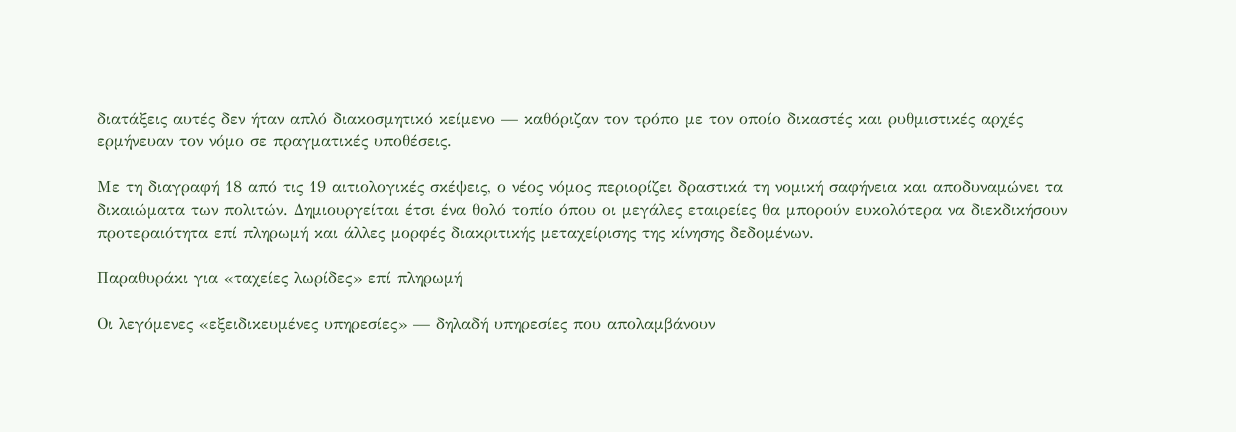διατάξεις αυτές δεν ήταν απλό διακοσμητικό κείμενο — καθόριζαν τον τρόπο με τον οποίο δικαστές και ρυθμιστικές αρχές ερμήνευαν τον νόμο σε πραγματικές υποθέσεις.

Με τη διαγραφή 18 από τις 19 αιτιολογικές σκέψεις, ο νέος νόμος περιορίζει δραστικά τη νομική σαφήνεια και αποδυναμώνει τα δικαιώματα των πολιτών. Δημιουργείται έτσι ένα θολό τοπίο όπου οι μεγάλες εταιρείες θα μπορούν ευκολότερα να διεκδικήσουν προτεραιότητα επί πληρωμή και άλλες μορφές διακριτικής μεταχείρισης της κίνησης δεδομένων.

Παραθυράκι για «ταχείες λωρίδες» επί πληρωμή

Οι λεγόμενες «εξειδικευμένες υπηρεσίες» — δηλαδή υπηρεσίες που απολαμβάνουν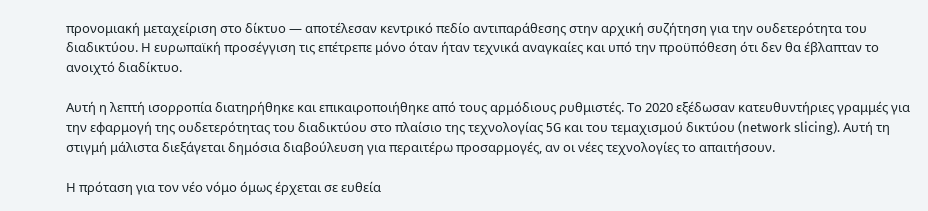προνομιακή μεταχείριση στο δίκτυο — αποτέλεσαν κεντρικό πεδίο αντιπαράθεσης στην αρχική συζήτηση για την ουδετερότητα του διαδικτύου. Η ευρωπαϊκή προσέγγιση τις επέτρεπε μόνο όταν ήταν τεχνικά αναγκαίες και υπό την προϋπόθεση ότι δεν θα έβλαπταν το ανοιχτό διαδίκτυο.

Αυτή η λεπτή ισορροπία διατηρήθηκε και επικαιροποιήθηκε από τους αρμόδιους ρυθμιστές. Το 2020 εξέδωσαν κατευθυντήριες γραμμές για την εφαρμογή της ουδετερότητας του διαδικτύου στο πλαίσιο της τεχνολογίας 5G και του τεμαχισμού δικτύου (network slicing). Αυτή τη στιγμή μάλιστα διεξάγεται δημόσια διαβούλευση για περαιτέρω προσαρμογές, αν οι νέες τεχνολογίες το απαιτήσουν.

Η πρόταση για τον νέο νόμο όμως έρχεται σε ευθεία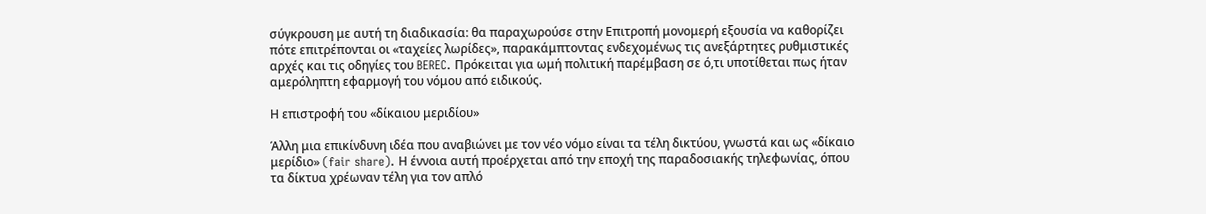σύγκρουση με αυτή τη διαδικασία: θα παραχωρούσε στην Επιτροπή μονομερή εξουσία να καθορίζει πότε επιτρέπονται οι «ταχείες λωρίδες», παρακάμπτοντας ενδεχομένως τις ανεξάρτητες ρυθμιστικές αρχές και τις οδηγίες του BEREC. Πρόκειται για ωμή πολιτική παρέμβαση σε ό,τι υποτίθεται πως ήταν αμερόληπτη εφαρμογή του νόμου από ειδικούς.

Η επιστροφή του «δίκαιου μεριδίου»

Άλλη μια επικίνδυνη ιδέα που αναβιώνει με τον νέο νόμο είναι τα τέλη δικτύου, γνωστά και ως «δίκαιο μερίδιο» (fair share). Η έννοια αυτή προέρχεται από την εποχή της παραδοσιακής τηλεφωνίας, όπου τα δίκτυα χρέωναν τέλη για τον απλό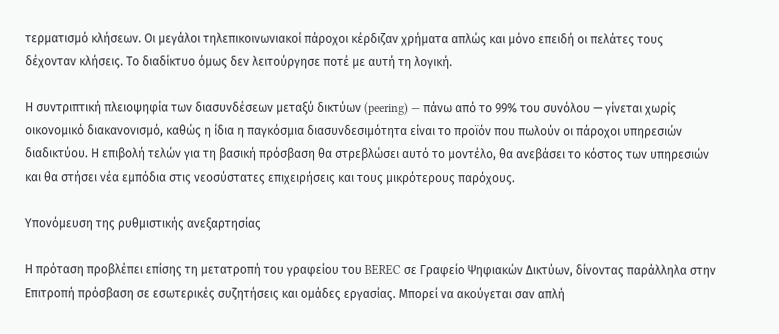τερματισμό κλήσεων. Οι μεγάλοι τηλεπικοινωνιακοί πάροχοι κέρδιζαν χρήματα απλώς και μόνο επειδή οι πελάτες τους δέχονταν κλήσεις. Το διαδίκτυο όμως δεν λειτούργησε ποτέ με αυτή τη λογική.

Η συντριπτική πλειοψηφία των διασυνδέσεων μεταξύ δικτύων (peering) — πάνω από το 99% του συνόλου — γίνεται χωρίς οικονομικό διακανονισμό, καθώς η ίδια η παγκόσμια διασυνδεσιμότητα είναι το προϊόν που πωλούν οι πάροχοι υπηρεσιών διαδικτύου. Η επιβολή τελών για τη βασική πρόσβαση θα στρεβλώσει αυτό το μοντέλο, θα ανεβάσει το κόστος των υπηρεσιών και θα στήσει νέα εμπόδια στις νεοσύστατες επιχειρήσεις και τους μικρότερους παρόχους.

Υπονόμευση της ρυθμιστικής ανεξαρτησίας

Η πρόταση προβλέπει επίσης τη μετατροπή του γραφείου του BEREC σε Γραφείο Ψηφιακών Δικτύων, δίνοντας παράλληλα στην Επιτροπή πρόσβαση σε εσωτερικές συζητήσεις και ομάδες εργασίας. Μπορεί να ακούγεται σαν απλή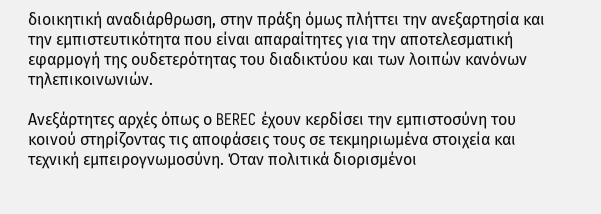διοικητική αναδιάρθρωση, στην πράξη όμως πλήττει την ανεξαρτησία και την εμπιστευτικότητα που είναι απαραίτητες για την αποτελεσματική εφαρμογή της ουδετερότητας του διαδικτύου και των λοιπών κανόνων τηλεπικοινωνιών.

Ανεξάρτητες αρχές όπως ο BEREC έχουν κερδίσει την εμπιστοσύνη του κοινού στηρίζοντας τις αποφάσεις τους σε τεκμηριωμένα στοιχεία και τεχνική εμπειρογνωμοσύνη. Όταν πολιτικά διορισμένοι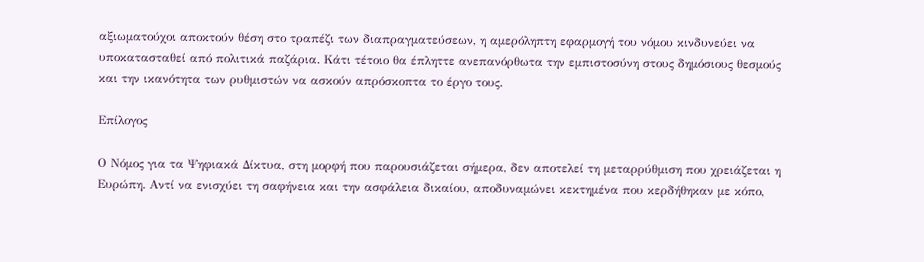αξιωματούχοι αποκτούν θέση στο τραπέζι των διαπραγματεύσεων, η αμερόληπτη εφαρμογή του νόμου κινδυνεύει να υποκατασταθεί από πολιτικά παζάρια. Κάτι τέτοιο θα έπληττε ανεπανόρθωτα την εμπιστοσύνη στους δημόσιους θεσμούς και την ικανότητα των ρυθμιστών να ασκούν απρόσκοπτα το έργο τους.

Επίλογος

Ο Νόμος για τα Ψηφιακά Δίκτυα, στη μορφή που παρουσιάζεται σήμερα, δεν αποτελεί τη μεταρρύθμιση που χρειάζεται η Ευρώπη. Αντί να ενισχύει τη σαφήνεια και την ασφάλεια δικαίου, αποδυναμώνει κεκτημένα που κερδήθηκαν με κόπο,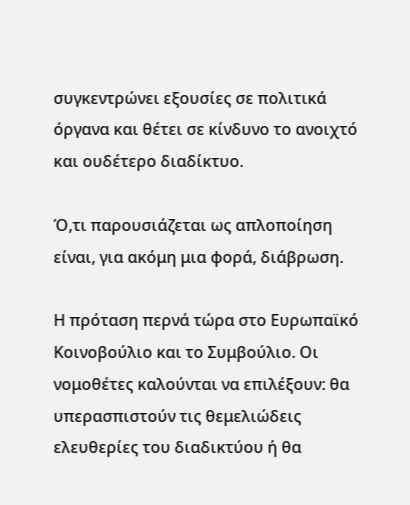συγκεντρώνει εξουσίες σε πολιτικά όργανα και θέτει σε κίνδυνο το ανοιχτό και ουδέτερο διαδίκτυο.

Ό,τι παρουσιάζεται ως απλοποίηση είναι, για ακόμη μια φορά, διάβρωση.

Η πρόταση περνά τώρα στο Ευρωπαϊκό Κοινοβούλιο και το Συμβούλιο. Οι νομοθέτες καλούνται να επιλέξουν: θα υπερασπιστούν τις θεμελιώδεις ελευθερίες του διαδικτύου ή θα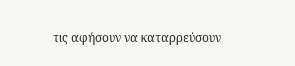τις αφήσουν να καταρρεύσουν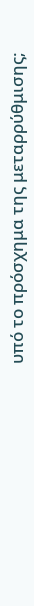υπό το πρόσχημα της μεταρρύθμισης;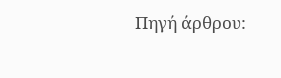Πηγή άρθρου: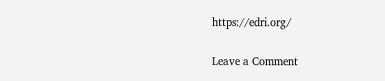https://edri.org/

Leave a Comment